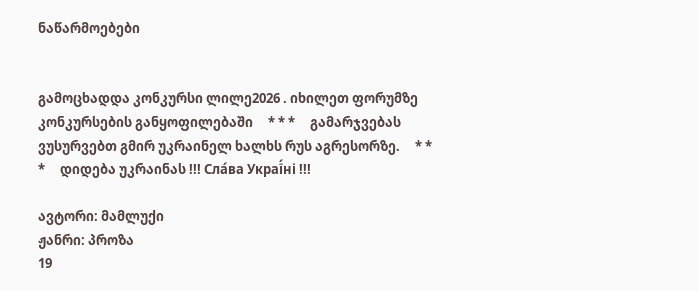ნაწარმოებები


გამოცხადდა კონკურსი ლილე2026 . იხილეთ ფორუმზე კონკურსების განყოფილებაში     * * *     გამარჯვებას ვუსურვებთ გმირ უკრაინელ ხალხს რუს აგრესორზე.     * * *     დიდება უკრაინას !!! Сла́ва Украї́ні !!!

ავტორი: მამლუქი
ჟანრი: პროზა
19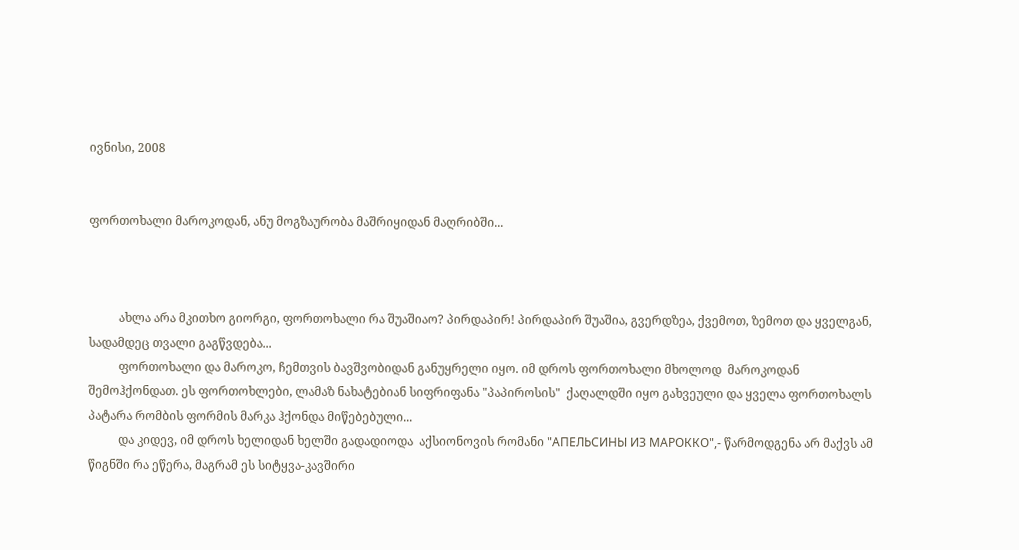ივნისი, 2008


ფორთოხალი მაროკოდან, ანუ მოგზაურობა მაშრიყიდან მაღრიბში...



          ახლა არა მკითხო გიორგი, ფორთოხალი რა შუაშიაო? პირდაპირ! პირდაპირ შუაშია, გვერდზეა, ქვემოთ, ზემოთ და ყველგან,  სადამდეც თვალი გაგწვდება...
          ფორთოხალი და მაროკო, ჩემთვის ბავშვობიდან განუყრელი იყო. იმ დროს ფორთოხალი მხოლოდ  მაროკოდან  შემოჰქონდათ. ეს ფორთოხლები, ლამაზ ნახატებიან სიფრიფანა "პაპიროსის"  ქაღალდში იყო გახვეული და ყველა ფორთოხალს პატარა რომბის ფორმის მარკა ჰქონდა მიწებებული...
          და კიდევ, იმ დროს ხელიდან ხელში გადადიოდა  აქსიონოვის რომანი "АПЕЛЬСИНЫ ИЗ МАРОККО",- წარმოდგენა არ მაქვს ამ წიგნში რა ეწერა, მაგრამ ეს სიტყვა-კავშირი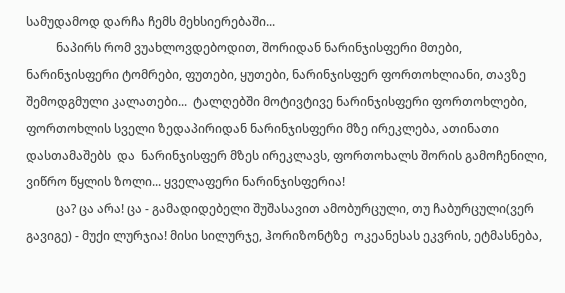სამუდამოდ დარჩა ჩემს მეხსიერებაში...
          ნაპირს რომ ვუახლოვდებოდით, შორიდან ნარინჯისფერი მთები, ნარინჯისფერი ტომრები, ფუთები, ყუთები, ნარინჯისფერ ფორთოხლიანი, თავზე შემოდგმული კალათები...  ტალღებში მოტივტივე ნარინჯისფერი ფორთოხლები, ფორთოხლის სველი ზედაპირიდან ნარინჯისფერი მზე ირეკლება, ათინათი დასთამაშებს  და  ნარინჯისფერ მზეს ირეკლავს, ფორთოხალს შორის გამოჩენილი, ვიწრო წყლის ზოლი... ყველაფერი ნარინჯისფერია!
          ცა? ცა არა! ცა - გამადიდებელი შუშასავით ამობურცული, თუ ჩაბურცული(ვერ გავიგე) - მუქი ლურჯია! მისი სილურჯე, ჰორიზონტზე  ოკეანესას ეკვრის, ეტმასნება,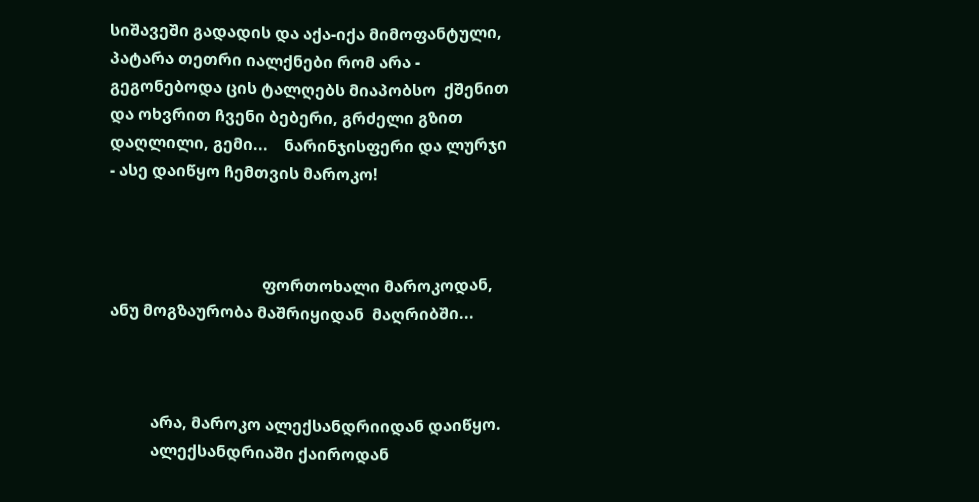სიშავეში გადადის და აქა-იქა მიმოფანტული,  პატარა თეთრი იალქნები რომ არა - გეგონებოდა ცის ტალღებს მიაპობსო  ქშენით და ოხვრით ჩვენი ბებერი, გრძელი გზით  დაღლილი, გემი...    ნარინჯისფერი და ლურჯი - ასე დაიწყო ჩემთვის მაროკო!



                                      ფორთოხალი მაროკოდან, ანუ მოგზაურობა მაშრიყიდან  მაღრიბში...



          არა, მაროკო ალექსანდრიიდან დაიწყო.
          ალექსანდრიაში ქაიროდან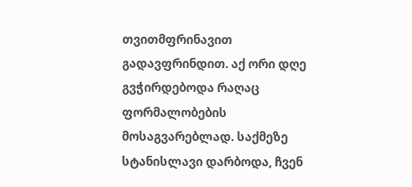თვითმფრინავით გადავფრინდით. აქ ორი დღე გვჭირდებოდა რაღაც  ფორმალობების მოსაგვარებლად. საქმეზე სტანისლავი დარბოდა, ჩვენ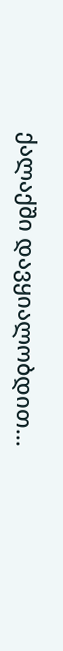ქალაქში დავყიალობდით...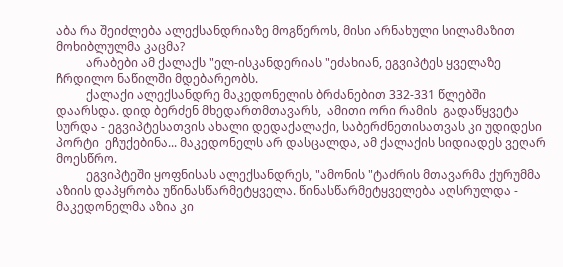აბა რა შეიძლება ალექსანდრიაზე მოგწეროს, მისი არნახული სილამაზით მოხიბლულმა კაცმა?
          არაბები ამ ქალაქს "ელ-ისკანდერიას "ეძახიან, ეგვიპტეს ყველაზე ჩრდილო ნაწილში მდებარეობს.
          ქალაქი ალექსანდრე მაკედონელის ბრძანებით 332-331 წლებში დაარსდა. დიდ ბერძენ მხედართმთავარს,  ამითი ორი რამის  გადაწყვეტა სურდა - ეგვიპტესათვის ახალი დედაქალაქი, საბერძნეთისათვას კი უდიდესი პორტი  ეჩუქებინა... მაკედონელს არ დასცალდა, ამ ქალაქის სიდიადეს ვეღარ მოესწრო.
          ეგვიპტეში ყოფნისას ალექსანდრეს, "ამონის "ტაძრის მთავარმა ქურუმმა  აზიის დაპყრობა უწინასწარმეტყველა. წინასწარმეტყველება აღსრულდა - მაკედონელმა აზია კი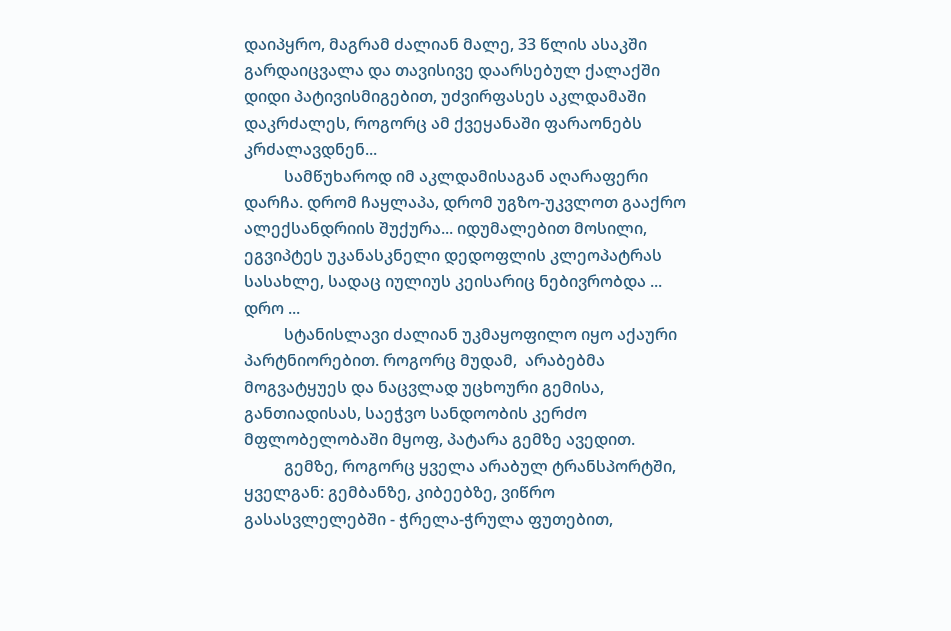დაიპყრო, მაგრამ ძალიან მალე, 33 წლის ასაკში გარდაიცვალა და თავისივე დაარსებულ ქალაქში დიდი პატივისმიგებით, უძვირფასეს აკლდამაში დაკრძალეს, როგორც ამ ქვეყანაში ფარაონებს კრძალავდნენ...
          სამწუხაროდ იმ აკლდამისაგან აღარაფერი დარჩა. დრომ ჩაყლაპა, დრომ უგზო-უკვლოთ გააქრო ალექსანდრიის შუქურა... იდუმალებით მოსილი, ეგვიპტეს უკანასკნელი დედოფლის კლეოპატრას სასახლე, სადაც იულიუს კეისარიც ნებივრობდა ...  დრო ...
          სტანისლავი ძალიან უკმაყოფილო იყო აქაური პარტნიორებით. როგორც მუდამ,  არაბებმა მოგვატყუეს და ნაცვლად უცხოური გემისა, განთიადისას, საეჭვო სანდოობის კერძო მფლობელობაში მყოფ, პატარა გემზე ავედით.
          გემზე, როგორც ყველა არაბულ ტრანსპორტში, ყველგან: გემბანზე, კიბეებზე, ვიწრო გასასვლელებში - ჭრელა-ჭრულა ფუთებით,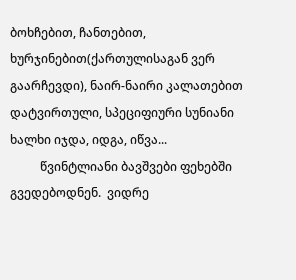ბოხჩებით, ჩანთებით, ხურჯინებით(ქართულისაგან ვერ გაარჩევდი), ნაირ-ნაირი კალათებით დატვირთული, სპეციფიური სუნიანი ხალხი იჯდა, იდგა, იწვა...
          წვინტლიანი ბავშვები ფეხებში გვედებოდნენ.  ვიდრე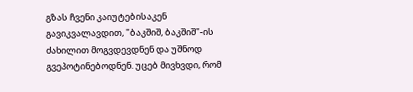გზას ჩვენი კაიუტებისაკენ გავიკვალავდით, "ბაკშიშ, ბაკშიშ"-ის ძახილით მოგვდევდნენ და უშნოდ გვეპოტინებოდნენ. უცებ მივხვდი, რომ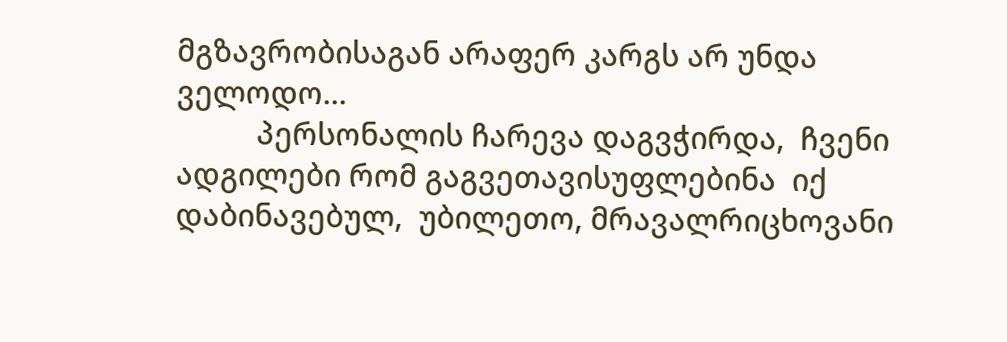მგზავრობისაგან არაფერ კარგს არ უნდა ველოდო...
          პერსონალის ჩარევა დაგვჭირდა,  ჩვენი ადგილები რომ გაგვეთავისუფლებინა  იქ  დაბინავებულ,  უბილეთო, მრავალრიცხოვანი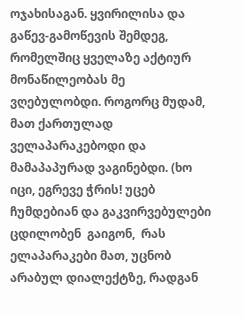ოჯახისაგან. ყვირილისა და გაწევ-გამოწევის შემდეგ, რომელშიც ყველაზე აქტიურ მონაწილეობას მე ვღებულობდი. როგორც მუდამ, მათ ქართულად  ველაპარაკებოდი და მამაპაპურად ვაგინებდი. (ხო იცი, ეგრევე ჭრის! უცებ ჩუმდებიან და გაკვირვებულები  ცდილობენ  გაიგონ,  რას ელაპარაკები მათ, უცნობ არაბულ დიალექტზე, რადგან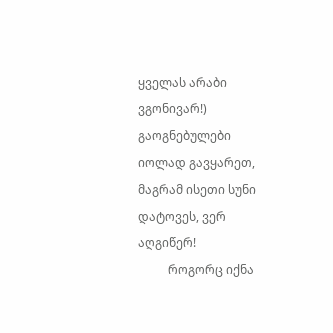ყველას არაბი ვგონივარ!) გაოგნებულები იოლად გავყარეთ, მაგრამ ისეთი სუნი დატოვეს, ვერ აღგიწერ!
          როგორც იქნა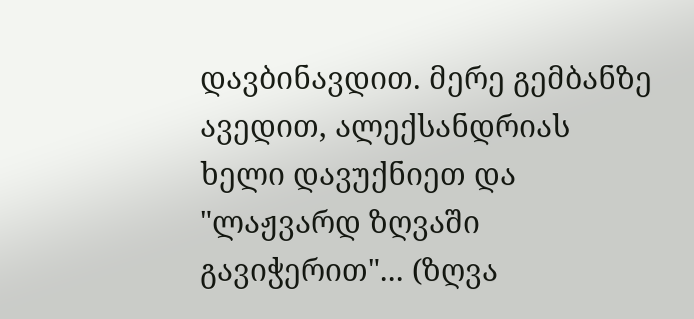დავბინავდით. მერე გემბანზე ავედით, ალექსანდრიას ხელი დავუქნიეთ და  "ლაჟვარდ ზღვაში გავიჭერით"... (ზღვა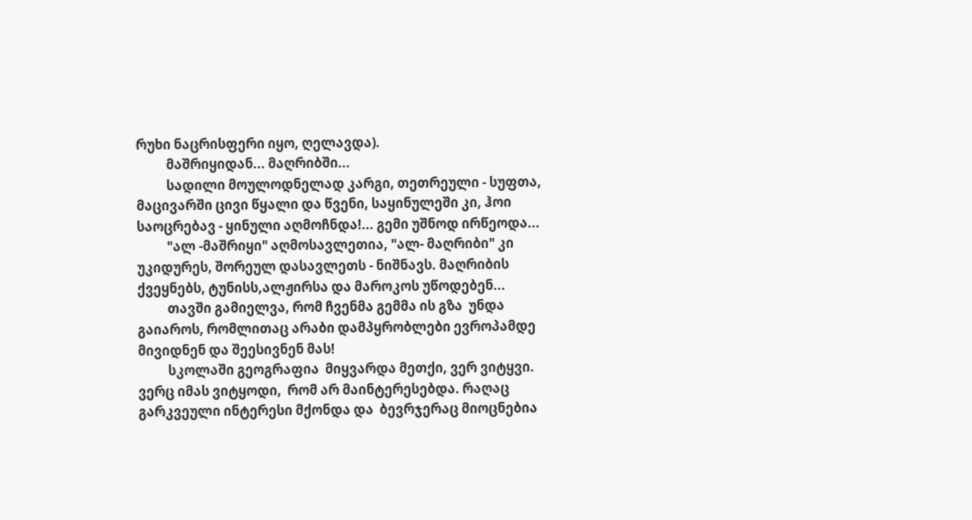რუხი ნაცრისფერი იყო, ღელავდა).
          მაშრიყიდან... მაღრიბში...
          სადილი მოულოდნელად კარგი, თეთრეული - სუფთა, მაცივარში ცივი წყალი და წვენი, საყინულეში კი, ჰოი საოცრებავ - ყინული აღმოჩნდა!... გემი უშნოდ ირწეოდა...
          "ალ -მაშრიყი" აღმოსავლეთია, "ალ- მაღრიბი" კი უკიდურეს, შორეულ დასავლეთს - ნიშნავს. მაღრიბის ქვეყნებს, ტუნისს,ალჟირსა და მაროკოს უწოდებენ...
          თავში გამიელვა, რომ ჩვენმა გემმა ის გზა  უნდა გაიაროს, რომლითაც არაბი დამპყრობლები ევროპამდე მივიდნენ და შეესივნენ მას!
          სკოლაში გეოგრაფია  მიყვარდა მეთქი, ვერ ვიტყვი. ვერც იმას ვიტყოდი,  რომ არ მაინტერესებდა. რაღაც გარკვეული ინტერესი მქონდა და  ბევრჯერაც მიოცნებია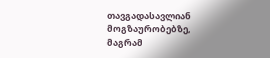თავგადასავლიან  მოგზაურობებზე, მაგრამ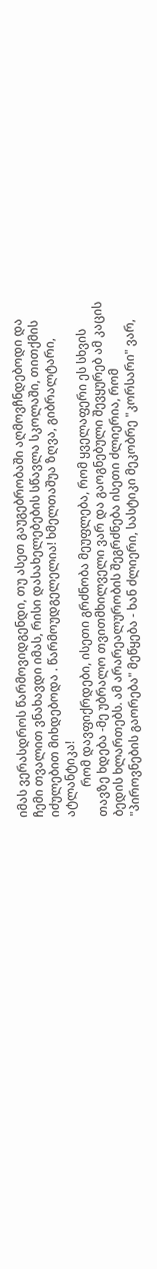იმას ვერასდროს წარმოვიდგენდი, თუ ასეთ გაუგებრობაში აღმოვჩნდებოდი და ჩემი თვალით ვნახავდი იმას, რისი დასახელებების სწავლა სკოლაში, თითქმის იძულებით მიხდებოდა . წარმოუდგელელია! ხმელთაშუა ზღვა, გიბრალტარი, ატლანტიკა!
          რომ დავფიქრდები, ისეთი გრძნობა მეუფლება, რომ ყველაფერი ეს სხვის თავზე ხდება -მე უბრალო თვითმხილველი ვარ და გაოგნებული შევყურებ ამ კაცის ბედის ხლართებს. ამ არარეალურობის შეგრძნება ისეთი ძლიერია, რომ "პიროვნების გაორება" მეწყება - ხან ძლიერი, სასტიკი მეკობრე "კორსარი" ვარ,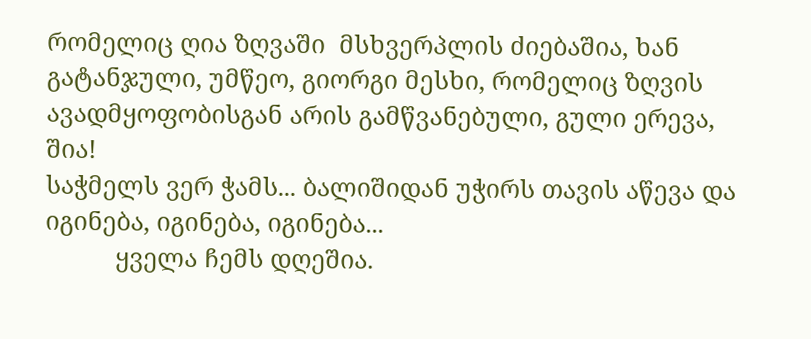რომელიც ღია ზღვაში  მსხვერპლის ძიებაშია, ხან  გატანჯული, უმწეო, გიორგი მესხი, რომელიც ზღვის ავადმყოფობისგან არის გამწვანებული, გული ერევა, შია!
საჭმელს ვერ ჭამს... ბალიშიდან უჭირს თავის აწევა და იგინება, იგინება, იგინება...
          ყველა ჩემს დღეშია.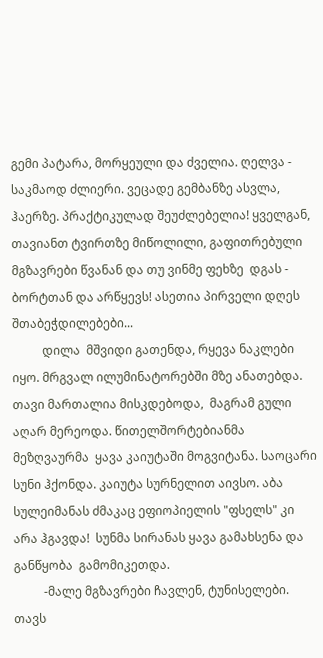გემი პატარა, მორყეული და ძველია. ღელვა - საკმაოდ ძლიერი. ვეცადე გემბანზე ასვლა, ჰაერზე. პრაქტიკულად შეუძლებელია! ყველგან, თავიანთ ტვირთზე მიწოლილი, გაფითრებული მგზავრები წვანან და თუ ვინმე ფეხზე  დგას - ბორტთან და არწყევს! ასეთია პირველი დღეს შთაბეჭდილებები...
          დილა  მშვიდი გათენდა, რყევა ნაკლები იყო. მრგვალ ილუმინატორებში მზე ანათებდა. თავი მართალია მისკდებოდა,  მაგრამ გული აღარ მერეოდა. წითელშორტებიანმა მეზღვაურმა  ყავა კაიუტაში მოგვიტანა. საოცარი სუნი ჰქონდა. კაიუტა სურნელით აივსო. აბა სულეიმანას ძმაკაც ეფიოპიელის "ფსელს" კი არა ჰგავდა!  სუნმა სირანას ყავა გამახსენა და განწყობა  გამომიკეთდა.
          -მალე მგზავრები ჩავლენ, ტუნისელები. თავს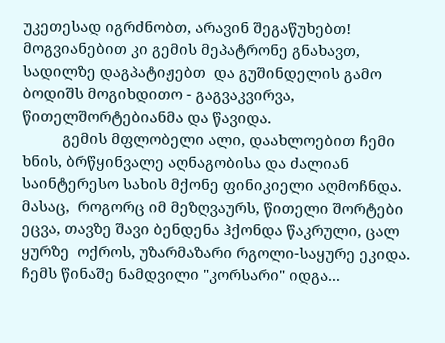უკეთესად იგრძნობთ, არავინ შეგაწუხებთ! მოგვიანებით კი გემის მეპატრონე გნახავთ, სადილზე დაგპატიჟებთ  და გუშინდელის გამო ბოდიშს მოგიხდითო - გაგვაკვირვა, წითელშორტებიანმა და წავიდა.
          გემის მფლობელი ალი, დაახლოებით ჩემი ხნის, ბრწყინვალე აღნაგობისა და ძალიან საინტერესო სახის მქონე ფინიკიელი აღმოჩნდა. მასაც,  როგორც იმ მეზღვაურს, წითელი შორტები ეცვა, თავზე შავი ბენდენა ჰქონდა წაკრული, ცალ ყურზე  ოქროს, უზარმაზარი რგოლი-საყურე ეკიდა. ჩემს წინაშე ნამდვილი "კორსარი" იდგა...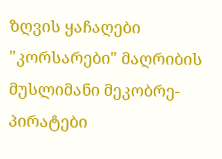ზღვის ყაჩაღები "კორსარები" მაღრიბის მუსლიმანი მეკობრე-პირატები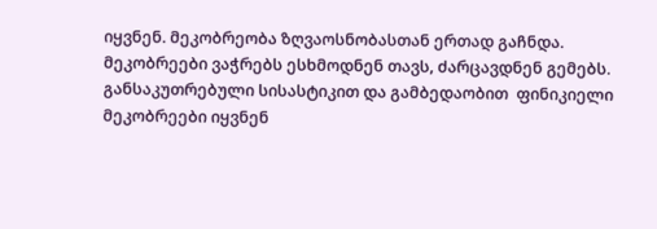იყვნენ. მეკობრეობა ზღვაოსნობასთან ერთად გაჩნდა. მეკობრეები ვაჭრებს ესხმოდნენ თავს, ძარცავდნენ გემებს. განსაკუთრებული სისასტიკით და გამბედაობით  ფინიკიელი მეკობრეები იყვნენ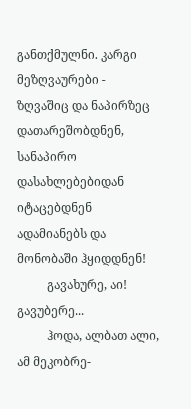განთქმულნი. კარგი მეზღვაურები - ზღვაშიც და ნაპირზეც დათარეშობდნენ, სანაპირო დასახლებებიდან იტაცებდნენ ადამიანებს და მონობაში ჰყიდდნენ!
          გავახურე, აი! გავუბერე...
          ჰოდა, ალბათ ალი, ამ მეკობრე-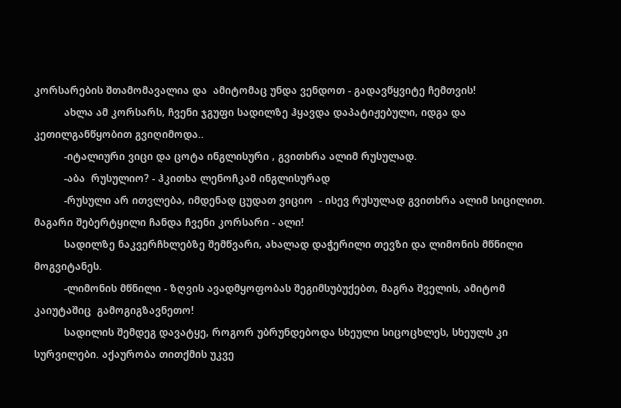კორსარების შთამომავალია და  ამიტომაც უნდა ვენდოთ - გადავწყვიტე ჩემთვის!
          ახლა ამ კორსარს, ჩვენი ჯგუფი სადილზე ჰყავდა დაპატიჟებული, იდგა და კეთილგანწყობით გვიღიმოდა..
          -იტალიური ვიცი და ცოტა ინგლისური , გვითხრა ალიმ რუსულად.
          -აბა  რუსულიო? - ჰკითხა ლენოჩკამ ინგლისურად
          -რუსული არ ითვლება, იმდენად ცუდათ ვიციო  - ისევ რუსულად გვითხრა ალიმ სიცილით. მაგარი შებერტყილი ჩანდა ჩვენი კორსარი - ალი!
          სადილზე ნაკვერჩხლებზე შემწვარი, ახალად დაჭერილი თევზი და ლიმონის მწნილი მოგვიტანეს.
          -ლიმონის მწნილი - ზღვის ავადმყოფობას შეგიმსუბუქებთ, მაგრა შველის, ამიტომ კაიუტაშიც  გამოგიგზავნეთო!
          სადილის შემდეგ დავატყე, როგორ უბრუნდებოდა სხეული სიცოცხლეს, სხეულს კი სურვილები. აქაურობა თითქმის უკვე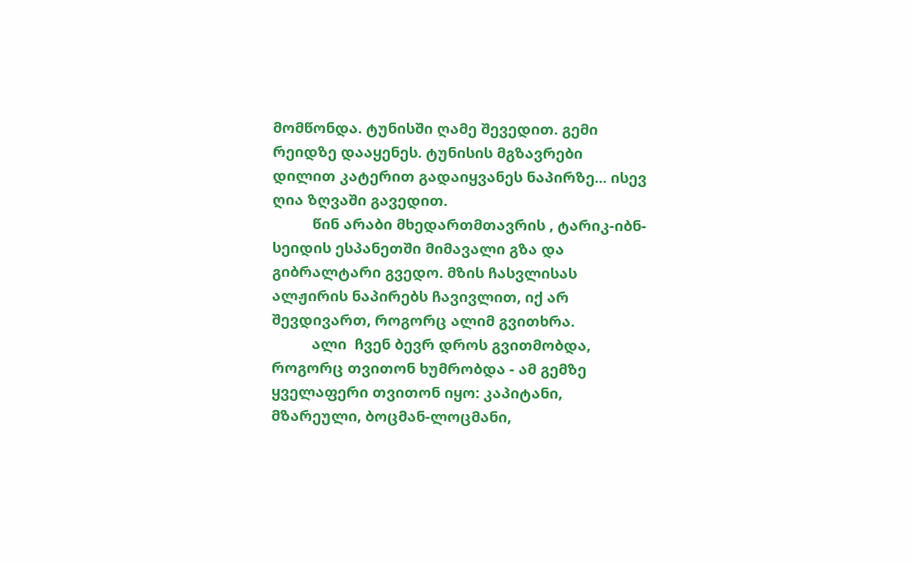მომწონდა. ტუნისში ღამე შევედით. გემი რეიდზე დააყენეს. ტუნისის მგზავრები დილით კატერით გადაიყვანეს ნაპირზე... ისევ ღია ზღვაში გავედით.
          წინ არაბი მხედართმთავრის , ტარიკ-იბნ-სეიდის ესპანეთში მიმავალი გზა და გიბრალტარი გვედო. მზის ჩასვლისას ალჟირის ნაპირებს ჩავივლით, იქ არ შევდივართ, როგორც ალიმ გვითხრა.
          ალი  ჩვენ ბევრ დროს გვითმობდა, როგორც თვითონ ხუმრობდა - ამ გემზე  ყველაფერი თვითონ იყო: კაპიტანი, მზარეული, ბოცმან-ლოცმანი,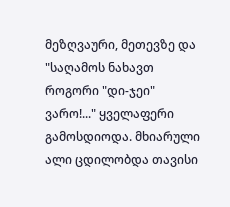მეზღვაური, მეთევზე და "საღამოს ნახავთ როგორი "დი-ჯეი" ვარო!..." ყველაფერი გამოსდიოდა. მხიარული ალი ცდილობდა თავისი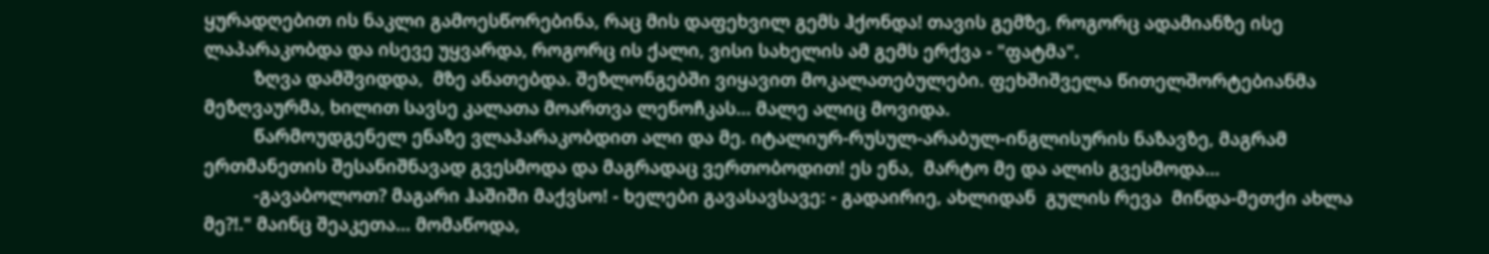ყურადღებით ის ნაკლი გამოესწორებინა, რაც მის დაფეხვილ გემს ჰქონდა! თავის გემზე, როგორც ადამიანზე ისე ლაპარაკობდა და ისევე უყვარდა, როგორც ის ქალი, ვისი სახელის ამ გემს ერქვა - "ფატმა".
          ზღვა დამშვიდდა,  მზე ანათებდა. შეზლონგებში ვიყავით მოკალათებულები. ფეხშიშველა წითელშორტებიანმა მეზღვაურმა, ხილით სავსე კალათა მოართვა ლენოჩკას... მალე ალიც მოვიდა.
          წარმოუდგენელ ენაზე ვლაპარაკობდით ალი და მე. იტალიურ-რუსულ-არაბულ-ინგლისურის ნაზავზე, მაგრამ ერთმანეთის შესანიშნავად გვესმოდა და მაგრადაც ვერთობოდით! ეს ენა,  მარტო მე და ალის გვესმოდა...
          -გავაბოლოთ? მაგარი ჰაშიში მაქვსო! - ხელები გავასავსავე: - გადაირიე, ახლიდან  გულის რევა  მინდა-მეთქი ახლა მე?!." მაინც შეაკეთა... მომაწოდა,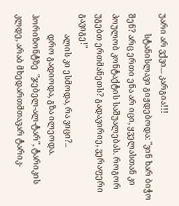უარი არ ვქვი... კარგია!!!
          სტანისლავი გიჟდებოდა: "ვინ ხარ ბიჭო შენ? არც ერთი ენა არ იცი, ყველასთან კი პოულობ კონტაქტის საშუალებას. როგორ უგებთ ერთმანეთს? გადავირიე, ვერაფერი გავიგე!"
          ალის კი ესმოდა, რა ვიცი?..
          დრო გადიოდა, გზა ილეოდა. ჰორიზონტზე  "ჯებელ-ალ-ტარ", ტარიკის კლდე, არაბ მხედართმთავარ ტარიკ-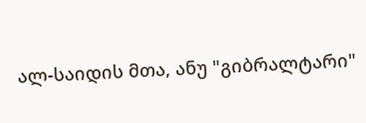ალ-საიდის მთა, ანუ "გიბრალტარი"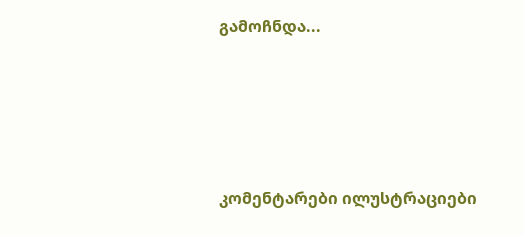გამოჩნდა...




კომენტარები ილუსტრაციები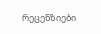რეცენზიები